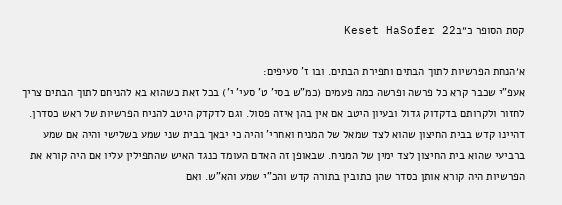קסת הסופר כ״בKeset HaSofer 22

א׳הנחת הפרשיות לתוך הבתים ותפירת הבתים. ובו ז' סעיפים:
אעפ"י שכבר קרא כל פרשה ופרשה כמה פעמים (כמ"ש בסי' ט' סעי' י') בכל זאת כשהוא בא להניחם לתוך הבתים צריך לחזור ולקרותם בדקדוק גדול ובעיון היטב אם אין בהן איזה פסול. וגם לדקדק היטב להניח הפרשיות של ראש כסדרן. דהיינו קדש בבית החיצון שהוא לצד שמאל של המניח ואחרי' והיה כי יבאך בבית שני שמע בשלישי והיה אם שמע ברביעי שהוא בית החיצון לצד ימין של המניח. שבאופן זה האדם העומד כנגד האיש שהתפילין עליו אם היה קורא את הפרשיות היה קורא אותן כסדר שהן כתובין בתורה קדש והכ"י שמע והא"ש. ואם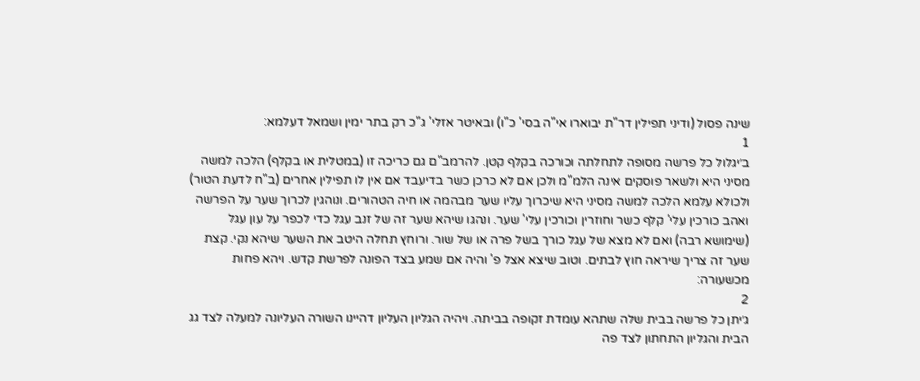שינה פסול (ודיני תפילין דר"ת יבוארו אי"ה בסי' כ"ו) ובאיטר אזלי' ג"כ רק בתר ימין ושמאל דעלמא:
1
ב׳יגלול כל פרשה מסופה לתחלתה וכורכה בקלף קטן. להרמב"ם גם כריכה זו (במטלית או בקלף) הלכה למשה מסיני היא ולשאר פוסקים אינה הלמ"מ ולכן אם לא כרכן כשר בדיעבד אם אין לו תפילין אחרים (ב"ח לדעת הטור) ולכולא עלמא הלכה למשה מסיני היא שיכרוך עליו שער מבהמה או חיה הטהורים. ונוהגין לכרוך שער על הפרשה ואהב כורכין עלי' קלף כשר וחוזרין וכורכין עלי' שער. ונהגו שיהא שער זה של זנב עגל כדי לכפר על עון עגל (שימושא רבה) ואם לא מצא של עגל כורך בשל פרה או של שור. ורוחץ תחלה היטב את השער שיהא נקי. קצת שער זה צריך שיראה חוץ לבתים. וטוב שיצא אצל פ' והיה אם שמע בצד הפונה לפרשת קדש. ויהא פחות מכשעורה:
2
ג׳יתן כל פרשה בבית שלה שתהא עומדת זקופה בביתה. ויהיה הגליון העליון דהיינו השורה העליונה למעלה לצד גג הבית והגליון התחתון לצד פה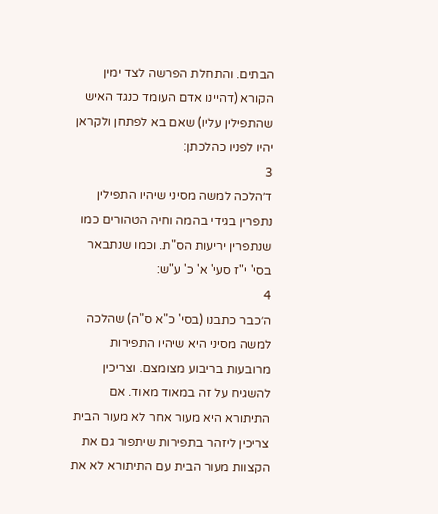הבתים. והתחלת הפרשה לצד ימין הקורא (דהיינו אדם העומד כנגד האיש שהתפילין עליו) שאם בא לפתחן ולקראן יהיו לפניו כהלכתן:
3
ד׳הלכה למשה מסיני שיהיו התפילין נתפרין בגידי בהמה וחיה הטהורים כמו שנתפרין יריעות הס"ת. וכמו שנתבאר בסי' י"ז סעי' א' כ' ע"ש:
4
ה׳כבר כתבנו (בסי' כ"א ס"ה) שהלכה למשה מסיני היא שיהיו התפירות מרובעות בריבוע מצומצם. וצריכין להשגיח על זה במאוד מאוד. אם התיתורא היא מעור אחר לא מעור הבית צריכין ליזהר בתפירות שיתפור גם את הקצוות מעור הבית עם התיתורא לא את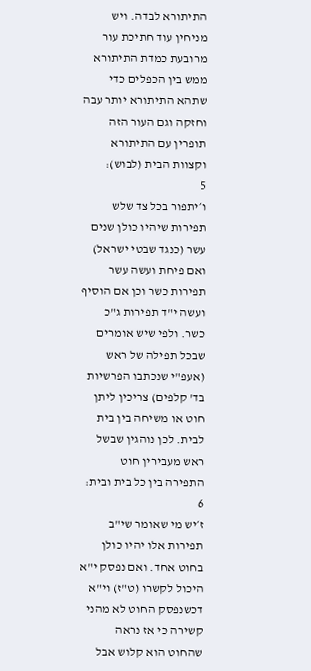התיתורא לבדה. ויש מניחין עוד חתיכת עור מרובעת כמדת התיתורא ממש בין הכפלים כדי שתהא התיתורא יותר עבה וחזקה וגם העור הזה תופרין עם התיתורא וקצוות הבית (לבוש):
5
ו׳יתפור בכל צד שלש תפירות שיהיו כולן שנים עשר (כנגד שבטי ישראל) ואם פיחת ועשה עשר תפירות כשר וכן אם הוסיף ועשה י"ד תפירות ג"כ כשר. ולפי שיש אומרים שבכל תפילה של ראש (אעפ"י שנכתבו הפרשיות בד' קלפים) צריכין ליתן חוט או משיחה בין בית לבית. לכן נוהגין שבשל ראש מעבירין חוט התפירה בין כל בית ובית:
6
ז׳יש מי שאומר שי"ב תפירות אלו יהיו כולן בחוט אחד. ואם נפסק י"א היכול לקשרו (ט"ז) וי"א דכשנפסק החוט לא מהני קשירה כי אז נראה שהחוט הוא קלוש אבל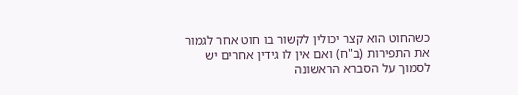כשהחוט הוא קצר יכולין לקשור בו חוט אחר לגמור את התפירות (ב"ח) ואם אין לו גידין אחרים יש לסמוך על הסברא הראשונה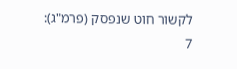לקשור חוט שנפסק (פרמ"ג):
7